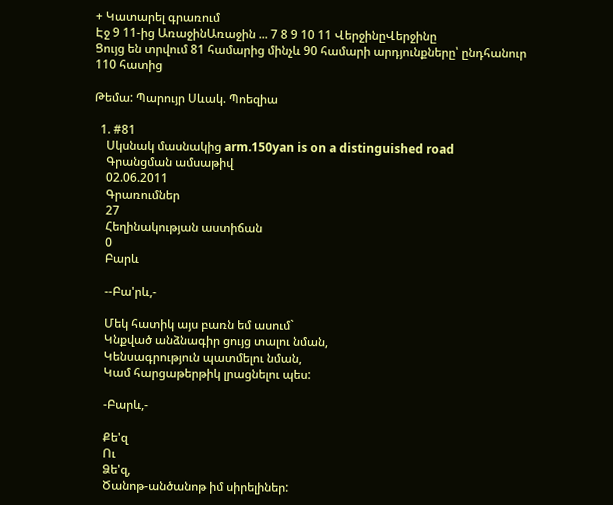+ Կատարել գրառում
Էջ 9 11-ից ԱռաջինԱռաջին ... 7 8 9 10 11 ՎերջինըՎերջինը
Ցույց են տրվում 81 համարից մինչև 90 համարի արդյունքները՝ ընդհանուր 110 հատից

Թեմա: Պարույր Սևակ. Պոեզիա

  1. #81
    Սկսնակ մասնակից arm.150yan is on a distinguished road
    Գրանցման ամսաթիվ
    02.06.2011
    Գրառումներ
    27
    Հեղինակության աստիճան
    0
    Բարև

    --Բա'րև,-

    Մեկ հատիկ այս բառն եմ ասում`
    Կնքված անձնագիր ցույց տալու նման,
    Կենսագրություն պատմելու նման,
    Կամ հարցաթերթիկ լրացնելու պես:

    -Բարև,-

    Քե'զ
    Ու
    Ձե'զ,
    Ծանոթ-անծանոթ իմ սիրելիներ: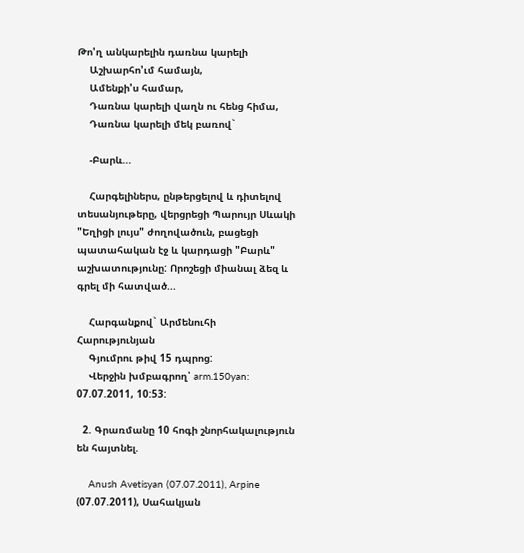Թո'ղ անկարելին դառնա կարելի
    Աշխարհո'ւմ համայն,
    Ամենքի'ս համար,
    Դառնա կարելի վաղն ու հենց հիմա,
    Դառնա կարելի մեկ բառով`

    -Բարև...

    Հարգելիներս, ընթերցելով և դիտելով տեսանյութերը, վերցրեցի Պարույր Սևակի "Եղիցի լույս" ժողովածուն, բացեցի պատահական էջ և կարդացի "Բարև" աշխատությունը: Որոշեցի միանալ ձեզ և գրել մի հատված...

    Հարգանքով` Արմենուհի Հարությունյան
    Գյումրու թիվ 15 դպրոց:
    Վերջին խմբագրող՝ arm.150yan: 07.07.2011, 10:53:

  2. Գրառմանը 10 հոգի շնորհակալություն են հայտնել.

    Anush Avetisyan (07.07.2011), Arpine (07.07.2011), Սահակյան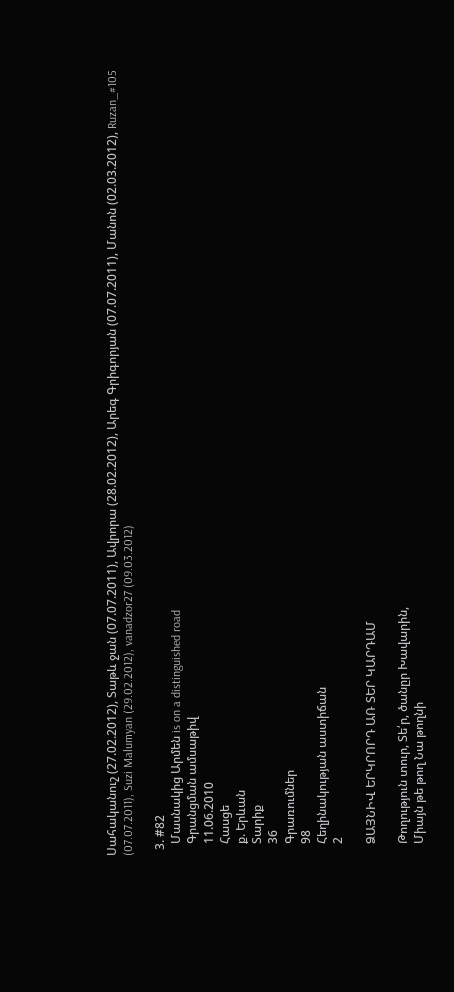Սահականուշ (27.02.2012), Տաթև ջան (07.07.2011), Ավրորա (28.02.2012), Արեգ Գրիգորյան (07.07.2011), Մանոն (02.03.2012), Ruzan_#105 (07.07.2011), Suzi Malumyan (29.02.2012), vanadzor27 (09.03.2012)

  3. #82
    Մասնակից Արմեն is on a distinguished road
    Գրանցման ամսաթիվ
    11.06.2010
    Հասցե
    ք. Երևան
    Տարիք
    36
    Գրառումներ
    98
    Հեղինակության աստիճան
    2

    ՁԱՅՆԻՎ ԵՐԿՐՈՐԴ ԱՌ ՏԵՐ ԿԱՐԴԱՄ

    Թողություն տուր, Տե՛ր, ծանըր Խավարին,
    Միայն թե թող Նա թողնի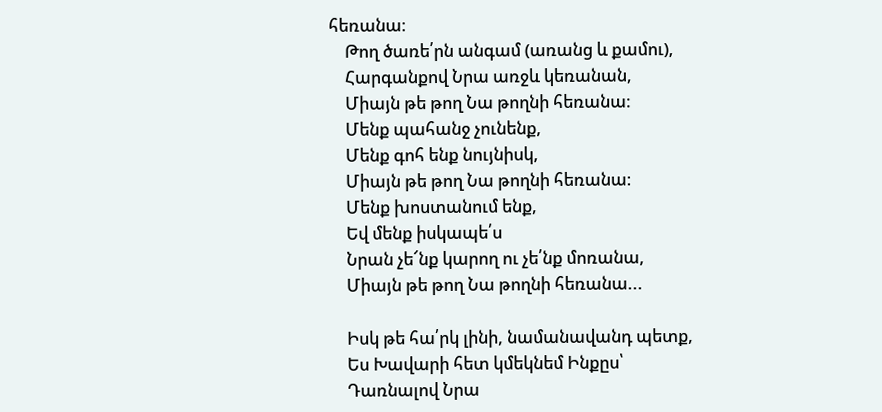հեռանա։
    Թող ծառե՛րն անգամ (առանց և քամու),
    Հարգանքով Նրա առջև կեռանան,
    Միայն թե թող Նա թողնի հեռանա։
    Մենք պահանջ չունենք,
    Մենք գոհ ենք նույնիսկ,
    Միայն թե թող Նա թողնի հեռանա։
    Մենք խոստանում ենք,
    Եվ մենք իսկապե՛ս
    Նրան չե՜նք կարող ու չե՛նք մոռանա,
    Միայն թե թող Նա թողնի հեռանա...

    Իսկ թե հա՛րկ լինի, նամանավանդ պետք,
    Ես Խավարի հետ կմեկնեմ Ինքըս՝
    Դառնալով Նրա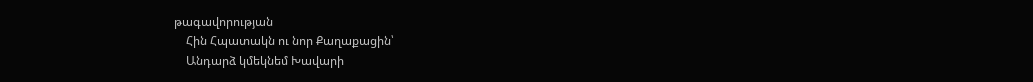թագավորության
    Հին Հպատակն ու նոր Քաղաքացին՝
    Անդարձ կմեկնեմ Խավարի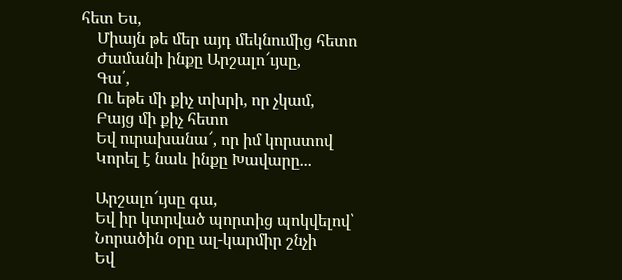հետ Ես,
    Միայն թե մեր այդ մեկնումից հետո
    Ժամանի ինքը Արշալո՜ւյսը,
    Գա՛,
    Ու եթե մի քիչ տխրի, որ չկամ,
    Բայց մի քիչ հետո
    Եվ ուրախանա՜, որ իմ կորստով
    Կորել է նաև ինքը Խավարը...

    Արշալո՜ւյսը գա,
    Եվ իր կտրված պորտից պոկվելով՝
    Նորածին օրը ալ-կարմիր շնչի
    Եվ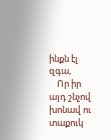ինքն էլ զգա,
    Որ իր այդ շնչով խոնավ ու տաքուկ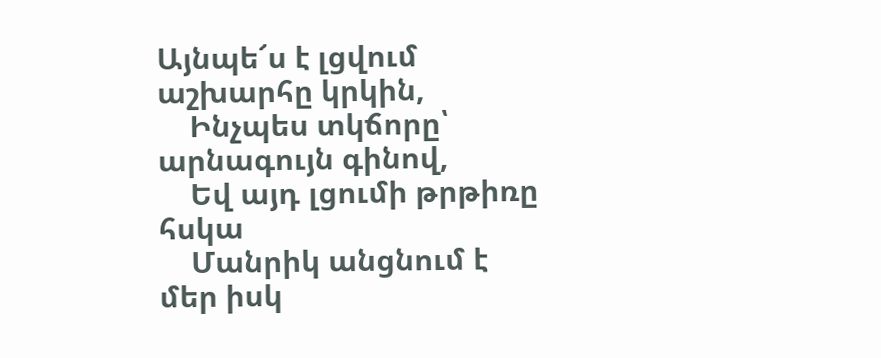Այնպե՜ս է լցվում աշխարհը կրկին,
    Ինչպես տկճորը՝ արնագույն գինով,
    Եվ այդ լցումի թրթիռը հսկա
    Մանրիկ անցնում է մեր իսկ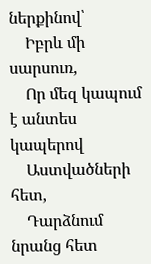ներքինով՝
    Իբրև մի սարսուռ,
    Որ մեզ կապում է անտես կապերով
    Աստվածների հետ,
    Դարձնում նրանց հետ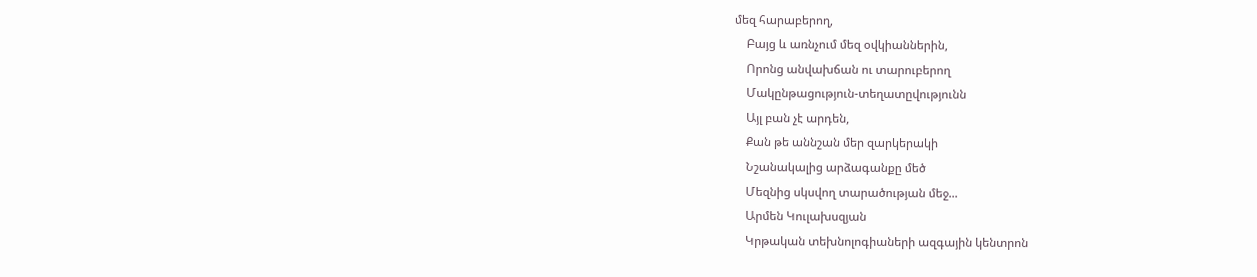մեզ հարաբերող,
    Բայց և առնչում մեզ օվկիաններին,
    Որոնց անվախճան ու տարուբերող
    Մակընթացություն-տեղատըվությունն
    Այլ բան չէ արդեն,
    Քան թե աննշան մեր զարկերակի
    Նշանակալից արձագանքը մեծ
    Մեզնից սկսվող տարածության մեջ...
    Արմեն Կուլախսզյան
    Կրթական տեխնոլոգիաների ազգային կենտրոն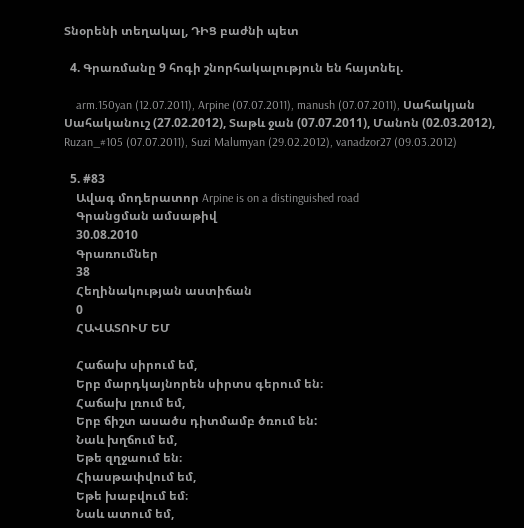Տնօրենի տեղակալ, ԴԻՑ բաժնի պետ

  4. Գրառմանը 9 հոգի շնորհակալություն են հայտնել.

    arm.150yan (12.07.2011), Arpine (07.07.2011), manush (07.07.2011), Սահակյան Սահականուշ (27.02.2012), Տաթև ջան (07.07.2011), Մանոն (02.03.2012), Ruzan_#105 (07.07.2011), Suzi Malumyan (29.02.2012), vanadzor27 (09.03.2012)

  5. #83
    Ավագ մոդերատոր Arpine is on a distinguished road
    Գրանցման ամսաթիվ
    30.08.2010
    Գրառումներ
    38
    Հեղինակության աստիճան
    0
    ՀԱՎԱՏՈՒՄ ԵՄ

    Հաճախ սիրում եմ,
    Երբ մարդկայնորեն սիրտս գերում են։
    Հաճախ լռում եմ,
    Երբ ճիշտ ասածս դիտմամբ ծռում են:
    Նաև խղճում եմ,
    Եթե զղջաում են։
    Հիասթափվում եմ,
    Եթե խաբվում եմ։
    Նաև ատում եմ,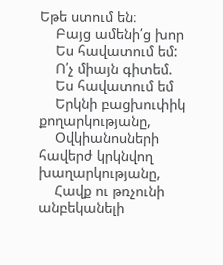Եթե ստում են։
    Բայց ամենի՛ց խոր
    Ես հավատում եմ:
    Ո՛չ միայն գիտեմ.
    Ես հավատում եմ
    Երկնի բացխուփիկ քողարկությանը,
    Օվկիանոսների հավերժ կրկնվող խաղարկությանը,
    Հավք ու թռչունի անբեկանելի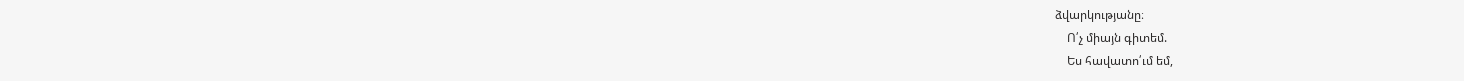ձվարկությանը։
    Ո՛չ միայն գիտեմ.
    Ես հավատո՛ւմ եմ,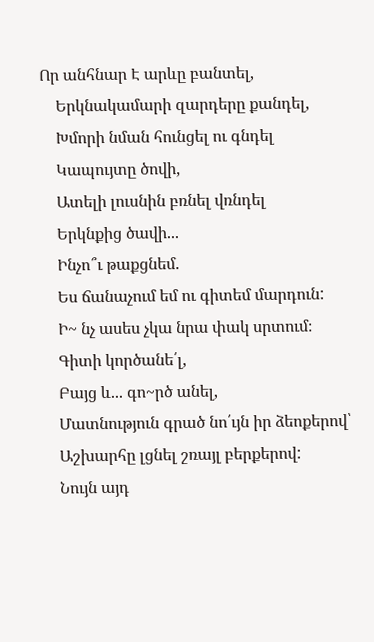Որ անհնար Է արևը բանտել,
    Երկնակամարի զարդերը քանդել,
    Խմորի նման հունցել ու գնդել
    Կապույտը ծովի,
    Ատելի լուսնին բռնել վռնդել
    Երկնքից ծավի...
    Ինչո՞ւ թաքցնեմ.
    Ես ճանաչում եմ ու գիտեմ մարդուն:
    Ի~ նչ ասես չկա նրա փակ սրտում։
    Գիտի կործանե՛լ,
    Բայց և... գո~րծ անել,
    Մատնություն գրած նո՛ւյն իր ձեոքերով՝
    Աշխարհը լցնել շռայլ բերքերով:
    Նույն այդ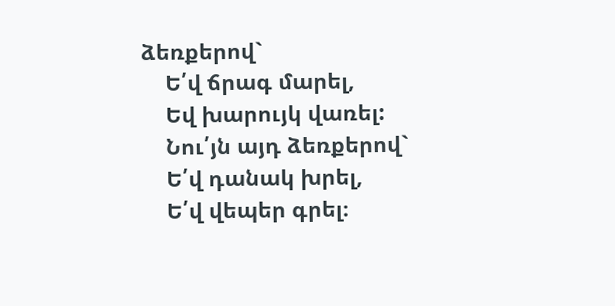ձեռքերով`
    Ե՛վ ճրագ մարել,
    Եվ խարույկ վառել:
    Նու՛յն այդ ձեռքերով`
    Ե՛վ դանակ խրել,
    Ե՛վ վեպեր գրել։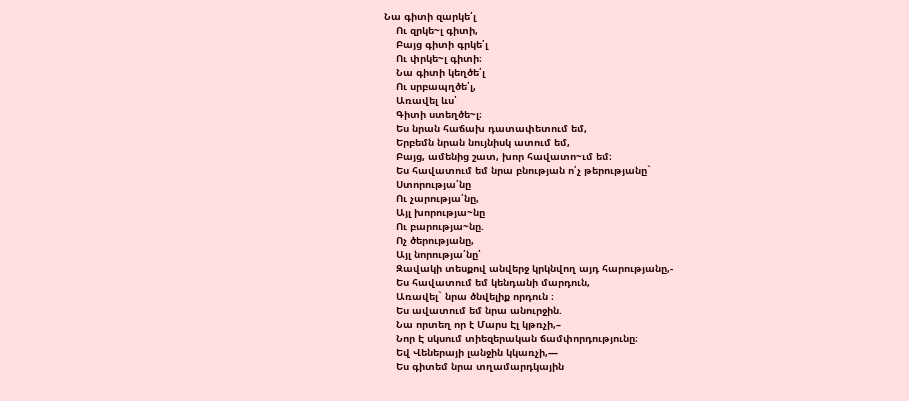Նա գիտի զարկե՛լ
    Ու զրկե~լ գիտի,
    Բայց գիտի գրկե՛լ
    Ու փրկե~լ գիտի։
    Նա գիտի կեղծե՛լ
    Ու սրբապղծե՛լ,
    Առավել ևս՝
    Գիտի ստեղծե~լ։
    Ես նրան հաճախ դատափետում եմ,
    Երբեմն նրան նույնիսկ ատում եմ,
    Բայց, ամենից շատ, խոր հավատո~ւմ եմ։
    Ես հավատում եմ նրա բնության ո՛չ թերությանը`
    Ստորությա՛նը
    Ու չարությա՛նը,
    Այլ խորությա~նը
    Ու բարությա~նը.
    Ոչ ծերությանը,
    Այլ նորությա՛նը՝
    Զավակի տեսքով անվերջ կրկնվող այդ հարությանը,-
    Ես հավատում եմ կենդանի մարդուն,
    Առավել` նրա ծնվելիք որդուն ։
    Ես ավատում եմ նրա անուրջին.
    Նա որտեղ որ է Մարս Էլ կթռչի,–
    Նոր Է սկսում տիեզերական ճամփորդությունը։
    Եվ Վեներայի լանջին կկառչի,—
    Ես գիտեմ նրա տղամարդկային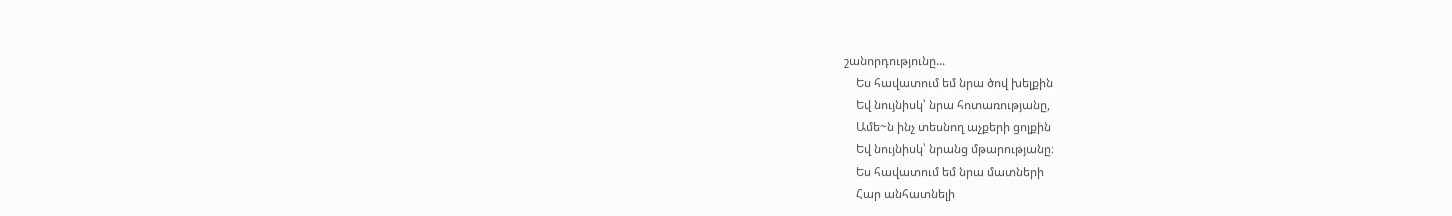շանորդությունը...
    Ես հավատում եմ նրա ծով խելքին
    Եվ նույնիսկ՝ նրա հոտառությանը,
    Ամե~ն ինչ տեսնող աչքերի ցոլքին
    Եվ նույնիսկ՝ նրանց մթարությանը։
    Ես հավատում եմ նրա մատների
    Հար անհատնելի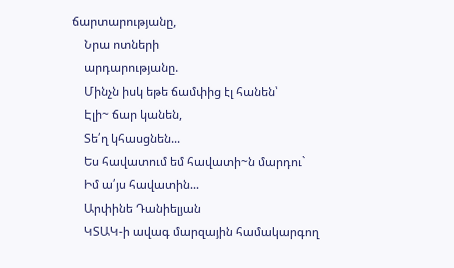ճարտարությանը,
    Նրա ոտների
    արդարությանը.
    Մինչն իսկ եթե ճամփից էլ հանեն՝
    Էլի~ ճար կանեն,
    Տե՛ղ կհասցնեն...
    Ես հավատում եմ հավատի~ն մարդու`
    Իմ ա՛յս հավատին...
    Արփինե Դանիելյան
    ԿՏԱԿ-ի ավագ մարզային համակարգող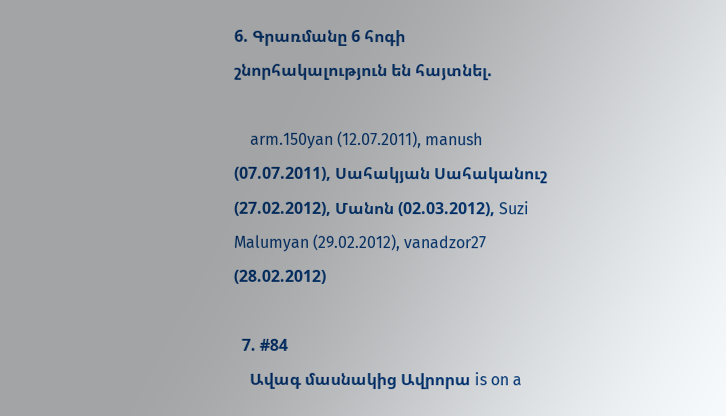6. Գրառմանը 6 հոգի շնորհակալություն են հայտնել.

    arm.150yan (12.07.2011), manush (07.07.2011), Սահակյան Սահականուշ (27.02.2012), Մանոն (02.03.2012), Suzi Malumyan (29.02.2012), vanadzor27 (28.02.2012)

  7. #84
    Ավագ մասնակից Ավրորա is on a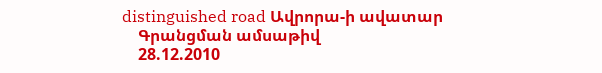distinguished road Ավրորա-ի ավատար
    Գրանցման ամսաթիվ
    28.12.2010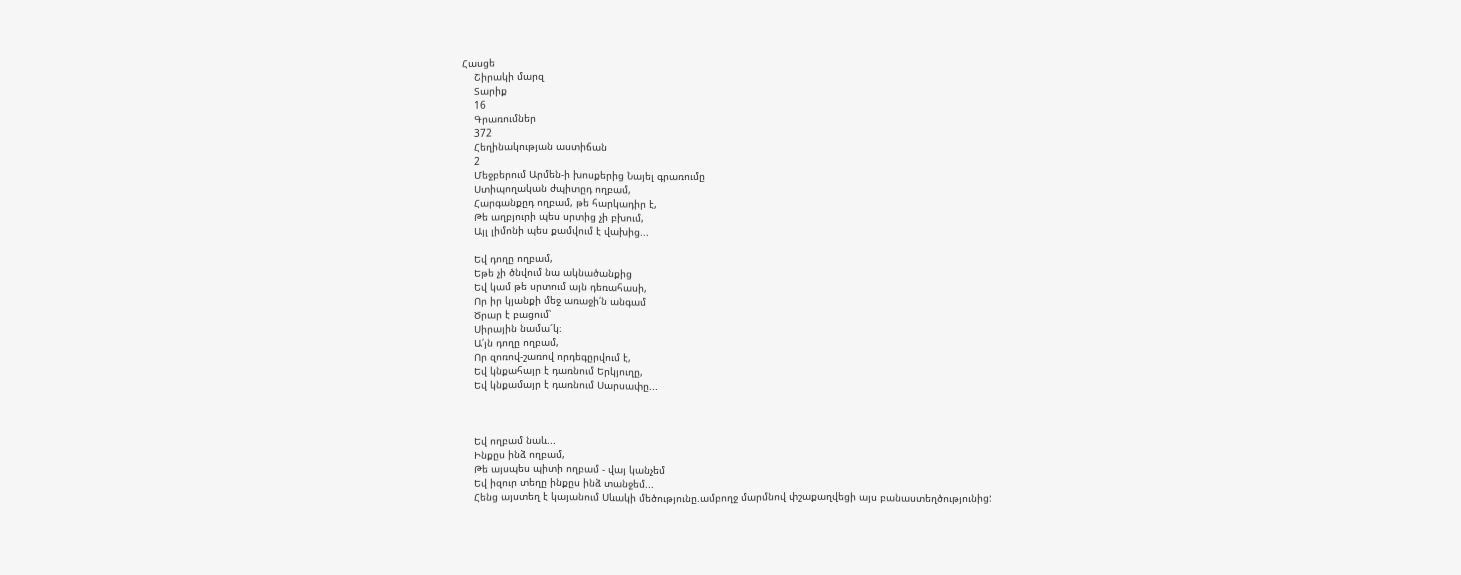Հասցե
    Շիրակի մարզ
    Տարիք
    16
    Գրառումներ
    372
    Հեղինակության աստիճան
    2
    Մեջբերում Արմեն-ի խոսքերից Նայել գրառումը
    Ստիպողական ժպիտըդ ողբամ,
    Հարգանքըդ ողբամ, թե հարկադիր է,
    Թե աղբյուրի պես սրտից չի բխում,
    Այլ լիմոնի պես քամվում է վախից...

    Եվ դողը ողբամ,
    Եթե չի ծնվում նա ակնածանքից
    Եվ կամ թե սրտում այն դեռահասի,
    Որ իր կյանքի մեջ առաջի՛ն անգամ
    Ծրար է բացում՝
    Սիրային նամա՜կ։
    Ա՛յն դողը ողբամ,
    Որ զոռով-շառով որդեգըրվում է,
    Եվ կնքահայր է դառնում Երկյուղը,
    Եվ կնքամայր է դառնում Սարսափը...



    Եվ ողբամ նաև...
    Ինքըս ինձ ողբամ,
    Թե այսպես պիտի ողբամ - վայ կանչեմ
    Եվ իզուր տեղը ինքըս ինձ տանջեմ...
    Հենց այստեղ է կայանում Սևակի մեծությունը.ամբողջ մարմնով փշաքաղվեցի այս բանաստեղծությունից: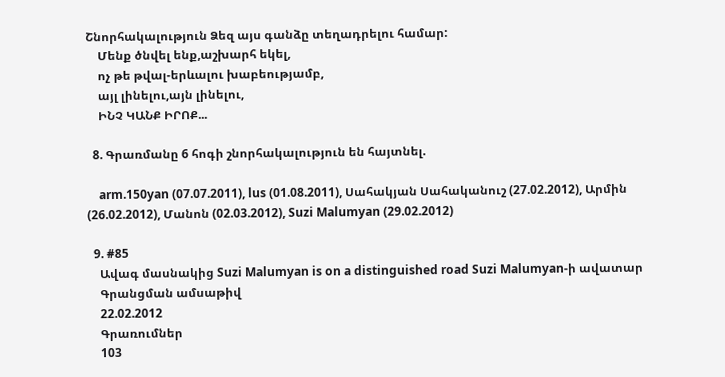Շնորհակալություն Ձեզ այս գանձը տեղադրելու համար:
    Մենք ծնվել ենք,աշխարհ եկել,
    ոչ թե թվալ-երևալու խաբեությամբ,
    այլ լինելու,այն լինելու,
    ԻՆՉ ԿԱՆՔ ԻՐՈՔ...

  8. Գրառմանը 6 հոգի շնորհակալություն են հայտնել.

    arm.150yan (07.07.2011), lus (01.08.2011), Սահակյան Սահականուշ (27.02.2012), Արմին (26.02.2012), Մանոն (02.03.2012), Suzi Malumyan (29.02.2012)

  9. #85
    Ավագ մասնակից Suzi Malumyan is on a distinguished road Suzi Malumyan-ի ավատար
    Գրանցման ամսաթիվ
    22.02.2012
    Գրառումներ
    103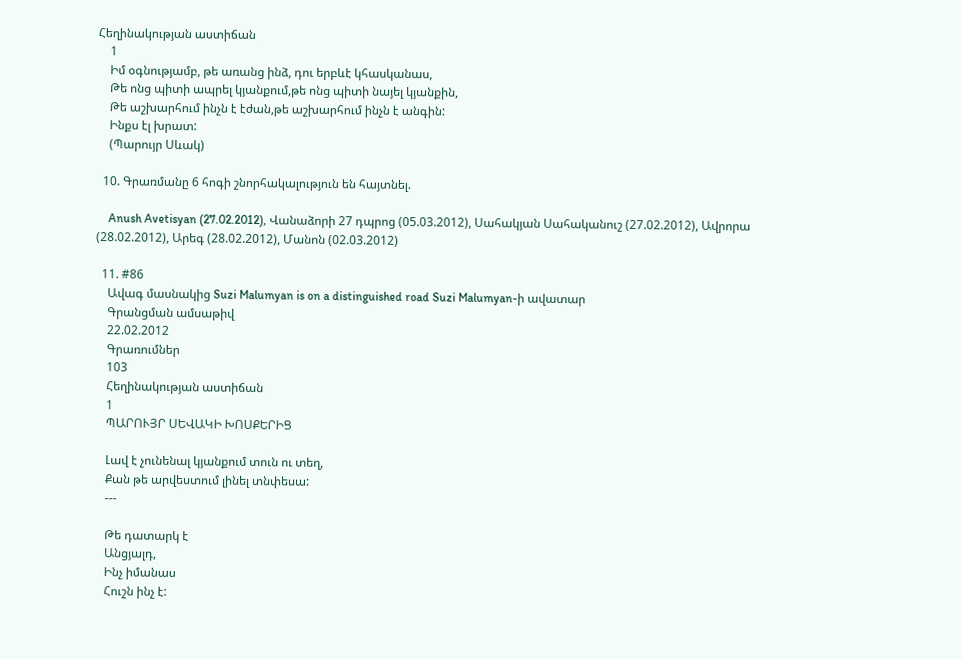Հեղինակության աստիճան
    1
    Իմ օգնությամբ, թե առանց ինձ, դու երբևէ կհասկանաս,
    Թե ոնց պիտի ապրել կյանքում,թե ոնց պիտի նայել կյանքին,
    Թե աշխարհում ինչն է էժան,թե աշխարհում ինչն է անգին:
    Ինքս էլ խրատ:
    (Պարույր Սևակ)

  10. Գրառմանը 6 հոգի շնորհակալություն են հայտնել.

    Anush Avetisyan (27.02.2012), Վանաձորի 27 դպրոց (05.03.2012), Սահակյան Սահականուշ (27.02.2012), Ավրորա (28.02.2012), Արեգ (28.02.2012), Մանոն (02.03.2012)

  11. #86
    Ավագ մասնակից Suzi Malumyan is on a distinguished road Suzi Malumyan-ի ավատար
    Գրանցման ամսաթիվ
    22.02.2012
    Գրառումներ
    103
    Հեղինակության աստիճան
    1
    ՊԱՐՈՒՅՐ ՍԵՎԱԿԻ ԽՈՍՔԵՐԻՑ

    Լավ է չունենալ կյանքում տուն ու տեղ,
    Քան թե արվեստում լինել տնփեսա:
    ---

    Թե դատարկ է
    Անցյալդ,
    Ինչ իմանաս
    Հուշն ինչ է: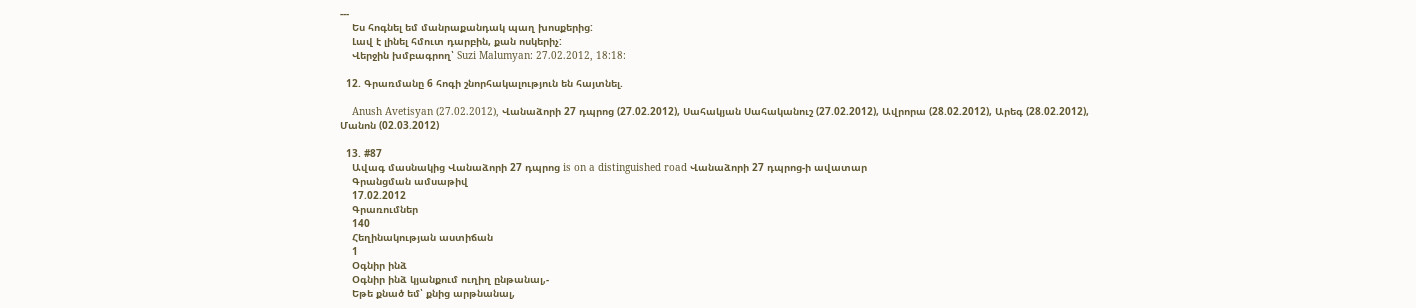---
    Ես հոգնել եմ մանրաքանդակ պաղ խոսքերից:
    Լավ է լինել հմուտ դարբին, քան ոսկերիչ:
    Վերջին խմբագրող՝ Suzi Malumyan: 27.02.2012, 18:18:

  12. Գրառմանը 6 հոգի շնորհակալություն են հայտնել.

    Anush Avetisyan (27.02.2012), Վանաձորի 27 դպրոց (27.02.2012), Սահակյան Սահականուշ (27.02.2012), Ավրորա (28.02.2012), Արեգ (28.02.2012), Մանոն (02.03.2012)

  13. #87
    Ավագ մասնակից Վանաձորի 27 դպրոց is on a distinguished road Վանաձորի 27 դպրոց-ի ավատար
    Գրանցման ամսաթիվ
    17.02.2012
    Գրառումներ
    140
    Հեղինակության աստիճան
    1
    Օգնիր ինձ
    Օգնիր ինձ կյանքում ուղիղ ընթանալ,-
    Եթե քնած եմ՝ քնից արթնանալ,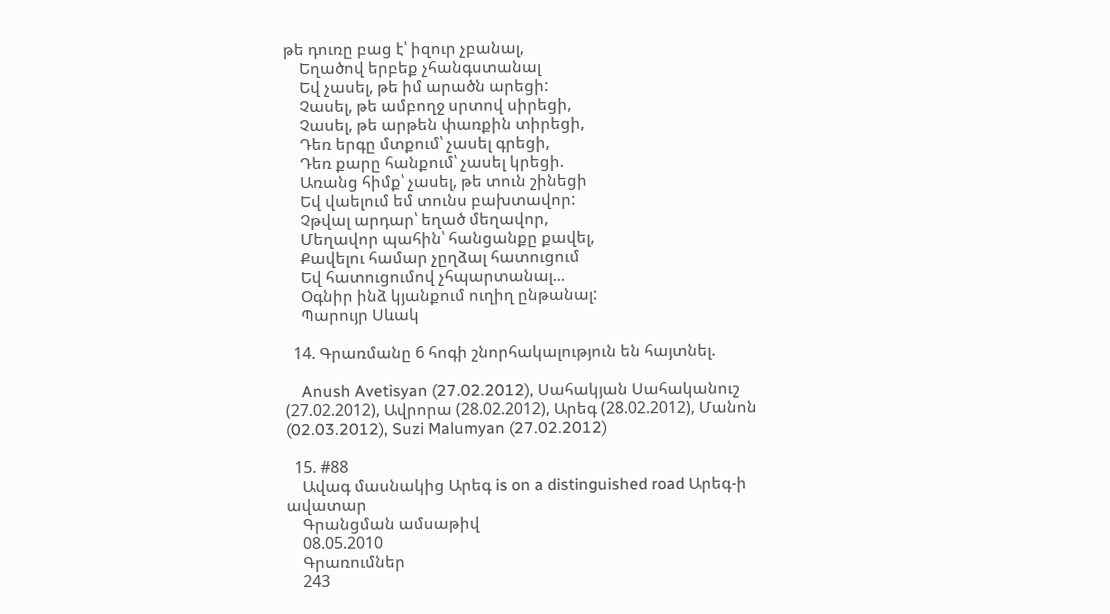թե դուռը բաց է՝ իզուր չբանալ,
    Եղածով երբեք չհանգստանալ
    Եվ չասել, թե իմ արածն արեցի:
    Չասել, թե ամբողջ սրտով սիրեցի,
    Չասել, թե արթեն փառքին տիրեցի,
    Դեռ երգը մտքում՝ չասել գրեցի,
    Դեռ քարը հանքում՝ չասել կրեցի.
    Առանց հիմք՝ չասել, թե տուն շինեցի
    Եվ վաելում եմ տունս բախտավոր:
    Չթվալ արդար՝ եղած մեղավոր,
    Մեղավոր պահին՝ հանցանքը քավել,
    Քավելու համար չըղձալ հատուցում
    Եվ հատուցումով չհպարտանալ...
    Օգնիր ինձ կյանքում ուղիղ ընթանալ:
    Պարույր Սևակ

  14. Գրառմանը 6 հոգի շնորհակալություն են հայտնել.

    Anush Avetisyan (27.02.2012), Սահակյան Սահականուշ (27.02.2012), Ավրորա (28.02.2012), Արեգ (28.02.2012), Մանոն (02.03.2012), Suzi Malumyan (27.02.2012)

  15. #88
    Ավագ մասնակից Արեգ is on a distinguished road Արեգ-ի ավատար
    Գրանցման ամսաթիվ
    08.05.2010
    Գրառումներ
    243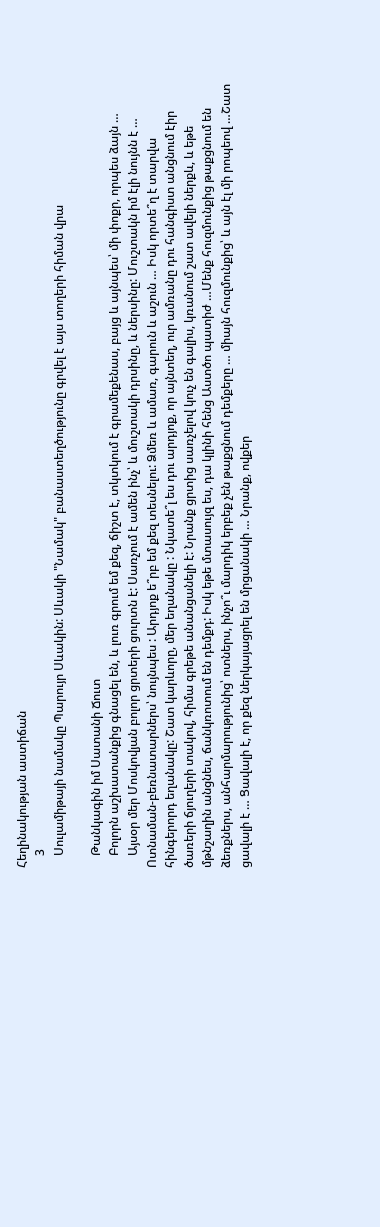Հեղինակության աստիճան
    3
    Սուլամիթայի նամակը Պարույր Սևակին: Սևակի "Նամակ" բանաստեղծությունը գրվել է այս տողերի հիման վրա

    Թանկագին իմ Սատանի Ճուտ
    Բոլորն աշխատանքից գնացել են, և լուռ գրում եմ քեզ, ճիշտ է, տկտկում է գրամեքենաս, բայց և այնպես՝ մի փոքր, որպես ձայն …
    Այսօր մեր Մոսկովյան բոլոր ցրտերի ցուրտն է: Սառչում է ամեն ինչ՝ և մուշտակի դրսինը, և ներսինը: Մուշտակն իմ էլի նույնն է … Ոտնաման-բեռնատարներս՝ նույնպես : Արդյոք ե՞րբ եմ քեզ տեսնելու: Ձմեռ և ամառ, գարուն և աշուն … Իսկ որտե՞ղ է տարվա հինգերորդ եղանակը: Շատ կարևորը, մեր եղանակը : Նկատե՞լ ես դու արդյոք, որ այնտեղ, ուր ամռանը դու հանգիստ անցնում էիր ծառերի ճյուղերի տակով, հիմա գրեթե անանցանելի է: Նրանք ցրտից սառչելով կուչ են գալիս, կռանում շատ ավելի ներքև, և եթե մթնշաղին անցնես, ճանկռոտում են դեմքդ: Իսկ եթե մտասույզ ես, դա կլինի հենց Աստծո պատիժ …Մենք հուզմունքից թաքցնում են ձեռքներս, անհարմարությունից՝ ոտներս, ինչո՞ւ մարդիկ երբեք չեն թաքցնում դեմքերը … միայն հուզմունքից՝ և այն էլ մի րոպեով …Շատ ցավալի է … Ցավալի է, որ քեզ ներկայացրել են մրցանակի … Նրանք, ովքեր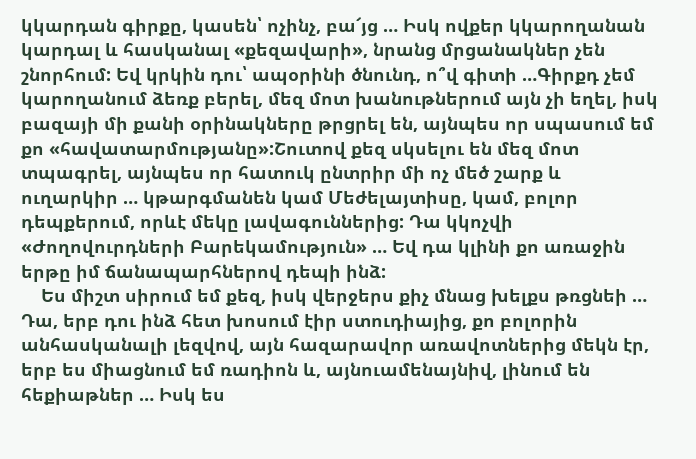կկարդան գիրքը, կասեն՝ ոչինչ, բա՜յց … Իսկ ովքեր կկարողանան կարդալ և հասկանալ «քեզավարի», նրանց մրցանակներ չեն շնորհում: Եվ կրկին դու՝ ապօրինի ծնունդ, ո՞վ գիտի …Գիրքդ չեմ կարողանում ձեռք բերել, մեզ մոտ խանութներում այն չի եղել, իսկ բազայի մի քանի օրինակները թրցրել են, այնպես որ սպասում եմ քո «հավատարմությանը»:Շուտով քեզ սկսելու են մեզ մոտ տպագրել, այնպես որ հատուկ ընտրիր մի ոչ մեծ շարք և ուղարկիր … կթարգմանեն կամ Մեժելայտիսը, կամ, բոլոր դեպքերում, որևէ մեկը լավագուններից: Դա կկոչվի «Ժողովուրդների Բարեկամություն» … Եվ դա կլինի քո առաջին երթը իմ ճանապարհներով դեպի ինձ:
    Ես միշտ սիրում եմ քեզ, իսկ վերջերս քիչ մնաց խելքս թռցնեի … Դա, երբ դու ինձ հետ խոսում էիր ստուդիայից, քո բոլորին անհասկանալի լեզվով, այն հազարավոր առավոտներից մեկն էր, երբ ես միացնում եմ ռադիոն և, այնուամենայնիվ, լինում են հեքիաթներ … Իսկ ես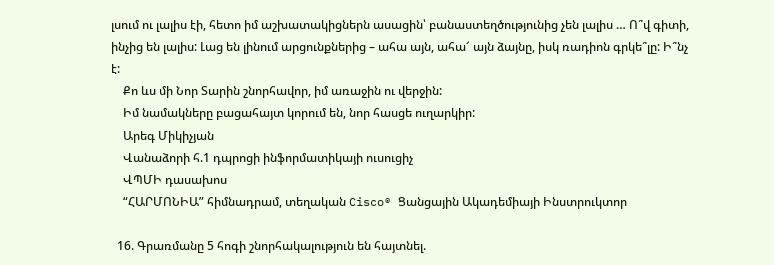լսում ու լալիս էի, հետո իմ աշխատակիցներն ասացին՝ բանաստեղծությունից չեն լալիս … Ո՞վ գիտի, ինչից են լալիս: Լաց են լինում արցունքներից – ահա այն, ահա՜ այն ձայնը, իսկ ռադիոն գրկե՞լը: Ի՞նչ է:
    Քո ևս մի Նոր Տարին շնորհավոր, իմ առաջին ու վերջին:
    Իմ նամակները բացահայտ կորում են, նոր հասցե ուղարկիր:
    Արեգ Միկիչյան
    Վանաձորի հ.1 դպրոցի ինֆորմատիկայի ուսուցիչ
    ՎՊՄԻ դասախոս
    “ՀԱՐՄՈՆԻԱ” հիմնադրամ, տեղական Cisco® Ցանցային Ակադեմիայի Ինստրուկտոր

  16. Գրառմանը 5 հոգի շնորհակալություն են հայտնել.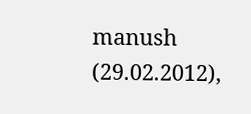manush (29.02.2012),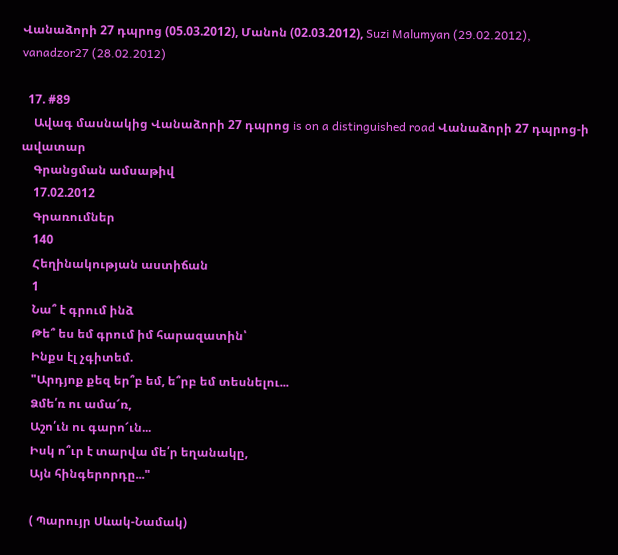Վանաձորի 27 դպրոց (05.03.2012), Մանոն (02.03.2012), Suzi Malumyan (29.02.2012), vanadzor27 (28.02.2012)

  17. #89
    Ավագ մասնակից Վանաձորի 27 դպրոց is on a distinguished road Վանաձորի 27 դպրոց-ի ավատար
    Գրանցման ամսաթիվ
    17.02.2012
    Գրառումներ
    140
    Հեղինակության աստիճան
    1
    Նա՞ է գրում ինձ
    Թե՞ ես եմ գրում իմ հարազատին՝
    Ինքս էլ չգիտեմ.
    "Արդյոք քեզ եր՞բ եմ, ե՞րբ եմ տեսնելու...
    Ձմե՛ռ ու ամա՜ռ,
    Աշո՛ւն ու գարո՜ւն...
    Իսկ ո՞ւր է տարվա մե՛ր եղանակը,
    Այն հինգերորդը..."

    ( Պարույր Սևակ-Նամակ)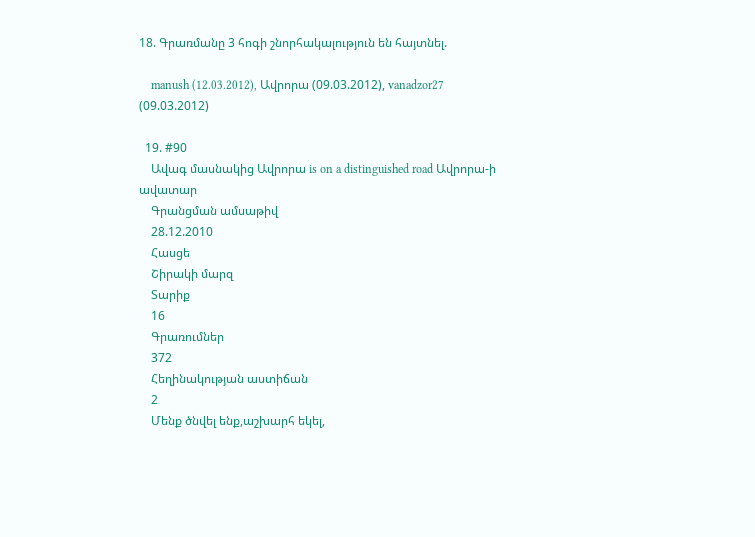18. Գրառմանը 3 հոգի շնորհակալություն են հայտնել.

    manush (12.03.2012), Ավրորա (09.03.2012), vanadzor27 (09.03.2012)

  19. #90
    Ավագ մասնակից Ավրորա is on a distinguished road Ավրորա-ի ավատար
    Գրանցման ամսաթիվ
    28.12.2010
    Հասցե
    Շիրակի մարզ
    Տարիք
    16
    Գրառումներ
    372
    Հեղինակության աստիճան
    2
    Մենք ծնվել ենք,աշխարհ եկել,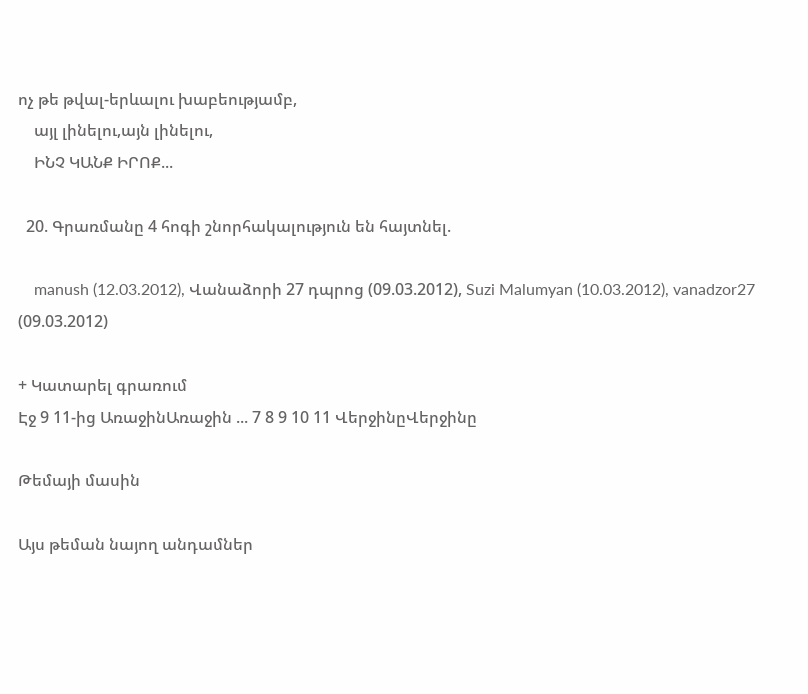ոչ թե թվալ-երևալու խաբեությամբ,
    այլ լինելու,այն լինելու,
    ԻՆՉ ԿԱՆՔ ԻՐՈՔ...

  20. Գրառմանը 4 հոգի շնորհակալություն են հայտնել.

    manush (12.03.2012), Վանաձորի 27 դպրոց (09.03.2012), Suzi Malumyan (10.03.2012), vanadzor27 (09.03.2012)

+ Կատարել գրառում
Էջ 9 11-ից ԱռաջինԱռաջին ... 7 8 9 10 11 ՎերջինըՎերջինը

Թեմայի մասին

Այս թեման նայող անդամներ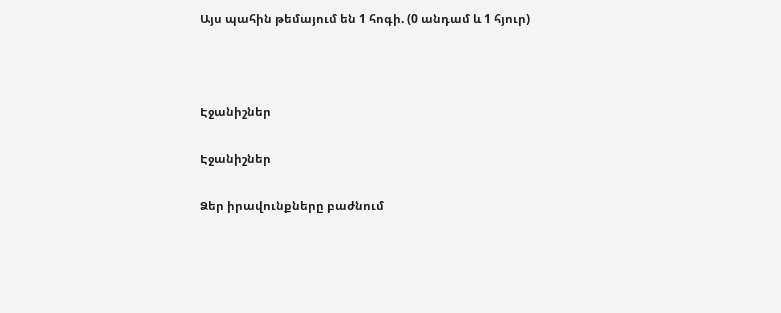Այս պահին թեմայում են 1 հոգի. (0 անդամ և 1 հյուր)



Էջանիշներ

Էջանիշներ

Ձեր իրավունքները բաժնում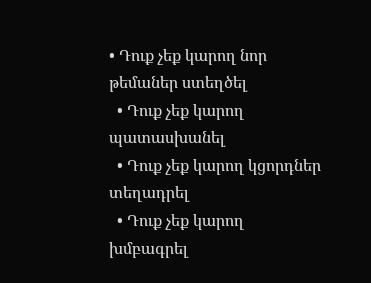• Դուք չեք կարող նոր թեմաներ ստեղծել
  • Դուք չեք կարող պատասխանել
  • Դուք չեք կարող կցորդներ տեղադրել
  • Դուք չեք կարող խմբագրել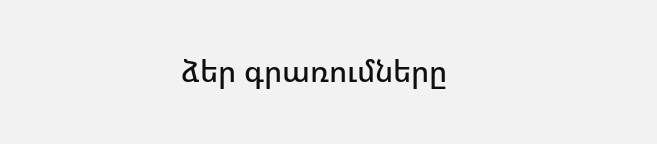ձեր գրառումները